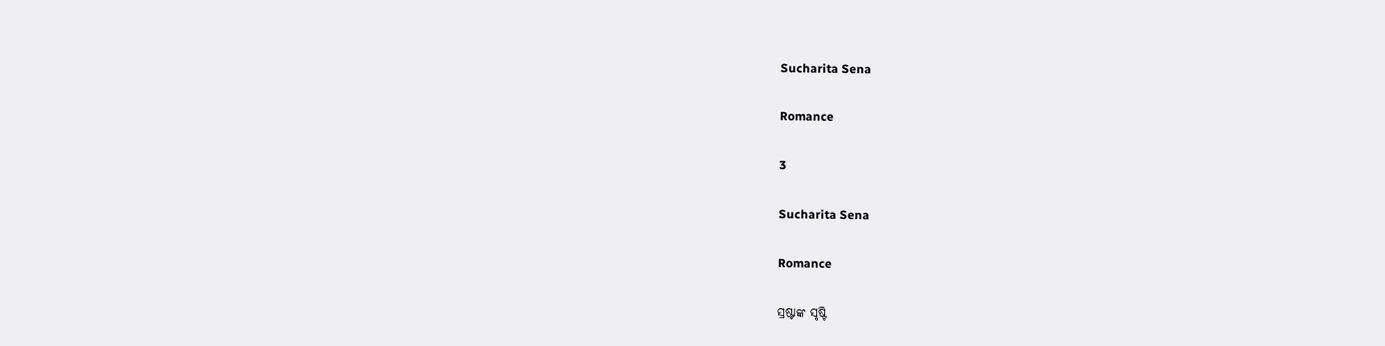Sucharita Sena

Romance

3

Sucharita Sena

Romance

ସ୍ରଷ୍ଟାଙ୍କ ସୃଷ୍ଟି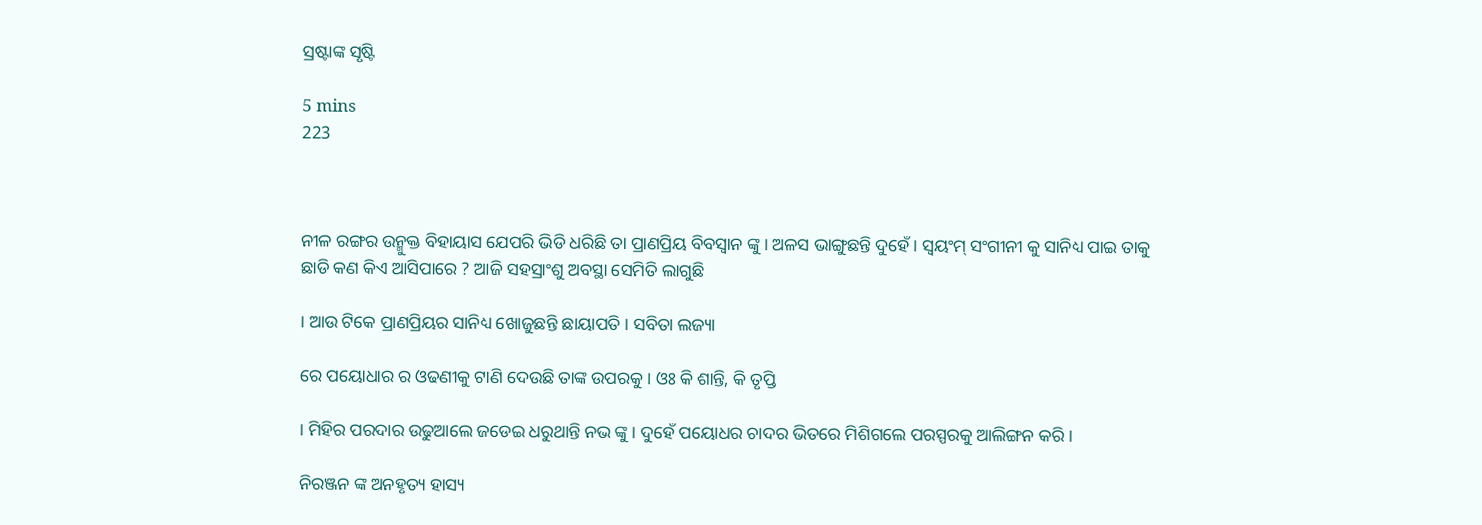ସ୍ରଷ୍ଟାଙ୍କ ସୃଷ୍ଟି

5 mins
223



ନୀଳ ରଙ୍ଗର ଉନ୍ମୁକ୍ତ ବିହାୟାସ ଯେପରି ଭିଡି ଧରିଛି ତା ପ୍ରାଣପ୍ରିୟ ବିବସ୍ୱାନ ଙ୍କୁ । ଅଳସ ଭାଙ୍ଗୁଛନ୍ତି ଦୁହେଁ । ସ୍ୱୟଂମ୍ ସଂଗୀନୀ କୁ ସାନିଧ୍ୟ ପାଇ ତାକୁ ଛାଡି କଣ କିଏ ଆସିପାରେ ? ଆଜି ସହସ୍ରାଂଶୁ ଅବସ୍ଥା ସେମିତି ଲାଗୁଛି

। ଆଉ ଟିକେ ପ୍ରାଣପ୍ରିୟର ସାନିଧ୍ୟ ଖୋଜୁଛନ୍ତି ଛାୟାପତି । ସବିତା ଲଜ୍ୟା

ରେ ପୟୋଧାର ର ଓଢଣୀକୁ ଟାଣି ଦେଉଛି ତାଙ୍କ ଉପରକୁ । ଓଃ କି ଶାନ୍ତି, କି ତୃପ୍ତି

। ମିହିର ପରଦାର ଉଢୁଆଲେ ଜଡେଇ ଧରୁଥାନ୍ତି ନଭ ଙ୍କୁ । ଦୁହେଁ ପୟୋଧର ଚାଦର ଭିତରେ ମିଶିଗଲେ ପରସ୍ପରକୁ ଆଲିଙ୍ଗନ କରି ।

ନିରଞ୍ଜନ ଙ୍କ ଅନହୃତ୍ୟ ହାସ୍ୟ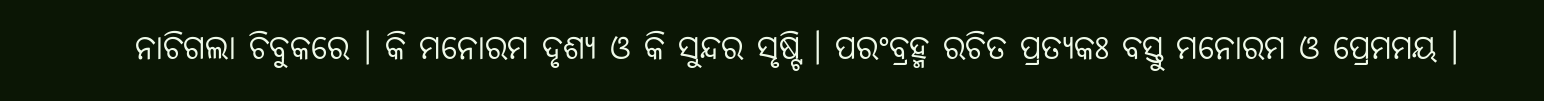ନାଚିଗଲା ଚିବୁକରେ । କି ମନୋରମ ଦୃଶ୍ୟ ଓ କି ସୁନ୍ଦର ସୃଷ୍ଟି । ପରଂବ୍ରହ୍ମ ରଚିତ ପ୍ରତ୍ୟକଃ ବସ୍ତୁ ମନୋରମ ଓ ପ୍ରେମମୟ ।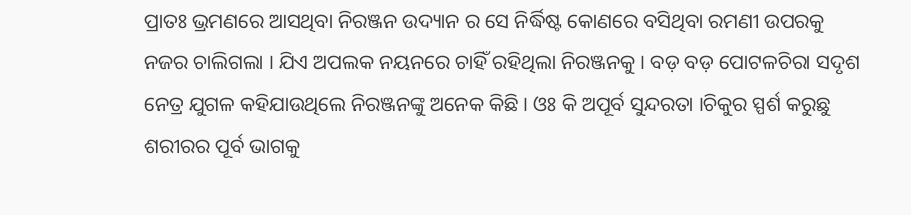ପ୍ରାତଃ ଭ୍ରମଣରେ ଆସଥିବା ନିରଞ୍ଜନ ଉଦ୍ୟାନ ର ସେ ନିର୍ଦ୍ଧିଷ୍ଟ କୋଣରେ ବସିଥିବା ରମଣୀ ଉପରକୁ ନଜର ଚାଲିଗଲା । ଯିଏ ଅପଲକ ନୟନରେ ଚାହିଁ ରହିଥିଲା ନିରଞ୍ଜନକୁ । ବଡ଼ ବଡ଼ ପୋଟଳଚିରା ସଦୃଶ ନେତ୍ର ଯୁଗଳ କହିଯାଉଥିଲେ ନିରଞ୍ଜନଙ୍କୁ ଅନେକ କିଛି । ଓଃ କି ଅପୂର୍ବ ସୁନ୍ଦରତା ।ଚିକୁର ସ୍ପର୍ଶ କରୁଛୁ ଶରୀରର ପୂର୍ବ ଭାଗକୁ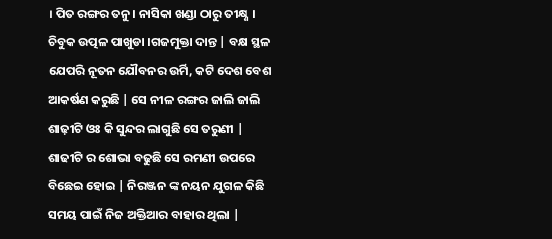। ପିତ ରଙ୍ଗର ତନୁ । ନାସିକା ଖଣ୍ଡା ଠାରୁ ତୀକ୍ଷ୍ଣ । ଚିବୁକ ଉତ୍ପଳ ପାଖୁଡା ।ଗଜମୁକ୍ତା ଦାନ୍ତ | ବକ୍ଷ ସ୍ଥଳ ଯେପରି ନୂତନ ଯୌବନର ଉର୍ମି, କଟି ଦେଶ ବେଶ ଆକର୍ଷଣ କରୁଛି | ସେ ନୀଳ ରଙ୍ଗର ଜାଲି ଜାଲି ଶାଢ଼ୀଟି ଓଃ କି ସୁନ୍ଦର ଲାଗୁଛି ସେ ତରୁଣୀ | ଶାଢୀଟି ର ଶୋଭା ବଢୁଛି ସେ ରମଣୀ ଉପରେ ବିଛେଇ ହୋଇ | ନିରଞ୍ଜନ ଙ୍କ ନୟନ ଯୁଗଳ କିଛି ସମୟ ପାଇଁ ନିଜ ଅକ୍ତିଆର ବାହାର ଥିଲା |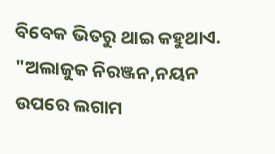ବିବେକ ଭିତରୁ ଥାଇ କହୁଥାଏ. "ଅଲାଜୁକ ନିରଞ୍ଜନ,ନୟନ ଉପରେ ଲଗାମ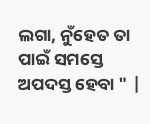ଲଗା, ନୁଁହେତ ତା ପାଇଁ ସମସ୍ତେ ଅପଦସ୍ତ ହେବା " |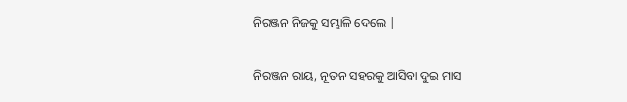ନିରଞ୍ଜନ ନିଜକୁ ସମ୍ଭାଳି ଦେଲେ |

ନିରଞ୍ଜନ ରାୟ, ନୂତନ ସହରକୁ ଆସିବା ଦୁଇ ମାସ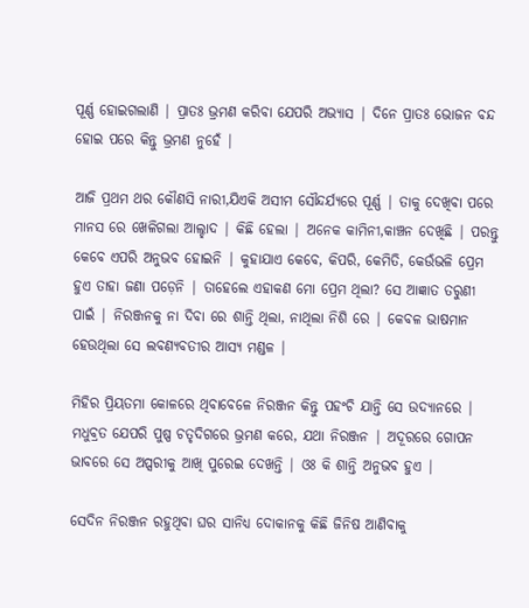ପୂର୍ଣ୍ଣ ହୋଇଗଲାଣି | ପ୍ରାତଃ ଭ୍ରମଣ କରିବା ଯେପରି ଅଭ୍ୟାସ | ଦିନେ ପ୍ରାତଃ ଭୋଜନ ବନ୍ଦ ହୋଇ ପରେ କିନ୍ତୁ ଭ୍ରମଣ ନୁହେଁ |

ଆଜି ପ୍ରଥମ ଥର କୌଣସି ନାରୀ,ଯିଏକି ଅସୀମ ସୌନ୍ଦର୍ଯ୍ୟରେ ପୂର୍ଣ୍ଣ | ତାକୁ ଦେଖିବା ପରେ ମାନସ ରେ ଖେଳିଗଲା ଆଲ୍ହାଦ | କିଛି ହେଲା | ଅନେକ କାମିନୀ,କାଞ୍ଚନ ଦେଖିଛି | ପରନ୍ତୁ କେବେ ଏପରି ଅନୁଭବ ହୋଇନି | କୁହାଯାଏ କେବେ, କିପରି, କେମିତି, କେଉଁଭଳି ପ୍ରେମ ହୁଏ ତାହା ଜଣା ପଡ଼େନି | ତାହେଲେ ଏହାକଣ ମୋ ପ୍ରେମ ଥିଲା? ସେ ଆଜ୍ଞାତ ତରୁଣୀ ପାଇଁ | ନିରଞ୍ଜନକୁ ନା ଦିବା ରେ ଶାନ୍ତି ଥିଲା, ନାଥିଲା ନିଶି ରେ | କେବଳ ଭାଷମାନ ହେଉଥିଲା ସେ ଲବଣ୍ୟବତୀର ଆସ୍ୟ ମଣ୍ଡଳ |

ମିହିର ପ୍ରିୟତମା କୋଳରେ ଥିବାବେଳେ ନିରଞ୍ଜନ କିନ୍ତୁ ପହଂଚି ଯାନ୍ତି ସେ ଉଦ୍ୟାନରେ | ମଧୁବ୍ରତ ଯେପରି ପୁଷ୍ପ ଚତୃଦିଗରେ ଭ୍ରମଣ କରେ, ଯଥା ନିରଞ୍ଜନ | ଅଦୂରରେ ଗୋପନ ଭାବରେ ସେ ଅପ୍ସରୀକୁ ଆଖି ପୁରେଇ ଦେଖନ୍ତି | ଓଃ କି ଶାନ୍ତି ଅନୁଭବ ହୁଏ |

ସେଦିନ ନିରଞ୍ଜନ ରହୁଥିବା ଘର ସାନିଧ୍ୟ ଦୋକାନକୁ କିଛି ଜିନିଷ ଆଣିବାକୁ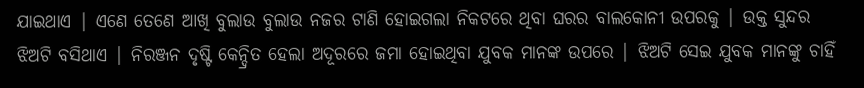ଯାଇଥାଏ | ଏଣେ ତେଣେ ଆଖି ବୁଲାଉ ବୁଲାଉ ନଜର ଟାଣି ହୋଇଗଲା ନିକଟରେ ଥିବା ଘରର ବାଲକୋନୀ ଉପରକୁ | ଉକ୍ତ ସୁନ୍ଦର ଝିଅଟି ବସିଥାଏ | ନିରଞ୍ଜନ ଦୃଷ୍ଟି କେନ୍ଦ୍ରିତ ହେଲା ଅଦୂରରେ ଜମା ହୋଇଥିବା ଯୁବକ ମାନଙ୍କ ଉପରେ | ଝିଅଟି ସେଇ ଯୁବକ ମାନଙ୍କୁ ଚାହିଁ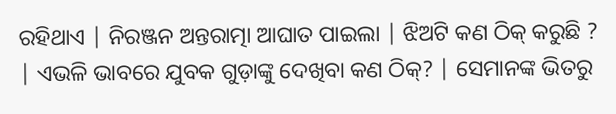ରହିଥାଏ | ନିରଞ୍ଜନ ଅନ୍ତରାତ୍ମା ଆଘାତ ପାଇଲା | ଝିଅଟି କଣ ଠିକ୍ କରୁଛି ? | ଏଭଳି ଭାବରେ ଯୁବକ ଗୁଡ଼ାଙ୍କୁ ଦେଖିବା କଣ ଠିକ୍? | ସେମାନଙ୍କ ଭିତରୁ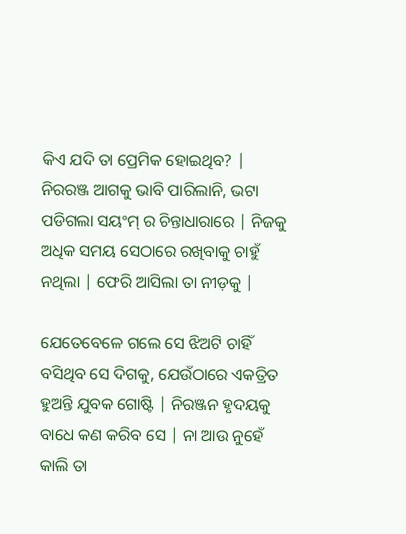କିଏ ଯଦି ତା ପ୍ରେମିକ ହୋଇଥିବ? | ନିରରଞ୍ଜ ଆଗକୁ ଭାବି ପାରିଲାନି, ଭଟା ପଡିଗଲା ସୟଂମ୍ ର ଚିନ୍ତାଧାରାରେ | ନିଜକୁ ଅଧିକ ସମୟ ସେଠାରେ ରଖିବାକୁ ଚାହୁଁ ନଥିଲା | ଫେରି ଆସିଲା ତା ନୀଡ଼କୁ |

ଯେତେବେଳେ ଗଲେ ସେ ଝିଅଟି ଚାହିଁ ବସିଥିବ ସେ ଦିଗକୁ, ଯେଉଁଠାରେ ଏକତ୍ରିତ ହୁଅନ୍ତି ଯୁବକ ଗୋଷ୍ଟି | ନିରଞ୍ଜନ ହୃଦୟକୁ ବାଧେ କଣ କରିବ ସେ | ନା ଆଉ ନୁହେଁ କାଲି ତା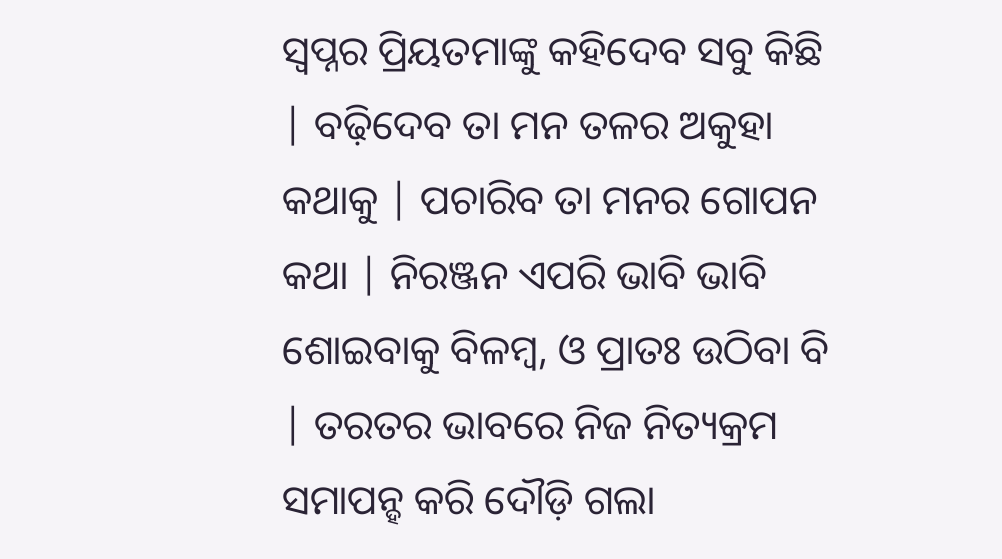ସ୍ୱପ୍ନର ପ୍ରିୟତମାଙ୍କୁ କହିଦେବ ସବୁ କିଛି | ବଢ଼ିଦେବ ତା ମନ ତଳର ଅକୁହା କଥାକୁ | ପଚାରିବ ତା ମନର ଗୋପନ କଥା | ନିରଞ୍ଜନ ଏପରି ଭାବି ଭାବି ଶୋଇବାକୁ ବିଳମ୍ବ, ଓ ପ୍ରାତଃ ଉଠିବା ବି | ତରତର ଭାବରେ ନିଜ ନିତ୍ୟକ୍ରମ ସମାପନ୍ହ କରି ଦୌଡ଼ି ଗଲା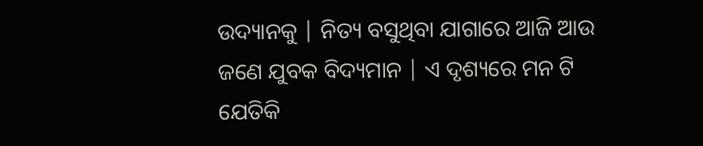ଉଦ୍ୟାନକୁ | ନିତ୍ୟ ବସୁଥିବା ଯାଗାରେ ଆଜି ଆଉ ଜଣେ ଯୁବକ ବିଦ୍ୟମାନ | ଏ ଦୃଶ୍ୟରେ ମନ ଟି ଯେତିକି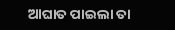ଆଘାତ ପାଇଲା ତା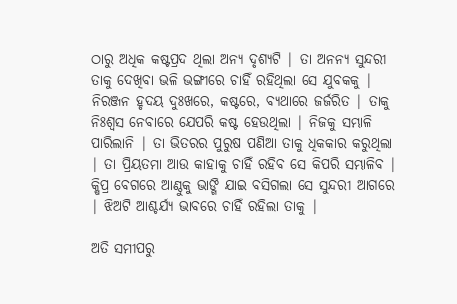ଠାରୁ ଅଧିକ କଷ୍ଟପ୍ରଦ ଥିଲା ଅନ୍ୟ ଦୃଶ୍ୟଟି | ତା ଅନନ୍ୟ ସୁନ୍ଦରୀ ତାକୁ ଦେଖିବା ଭଳି ଭଙ୍ଗୀରେ ଚାହିଁ ରହିଥିଲା ସେ ଯୁବକକୁ | ନିରଞ୍ଜନ ହୃଦୟ ଦୁଃଖରେ, କଷ୍ଟରେ, ବ୍ୟଥାରେ ଜର୍ଜରିତ | ତାକୁ ନିଃଶ୍ବସ ନେବାରେ ଯେପରି କଷ୍ଟ ହେଉଥିଲା | ନିଜକୁ ସମ୍ଭାଳି ପାରିଲାନି | ତା ଭିତରର ପୁରୁଷ ପଣିଆ ତାକୁ ଧିକକାର କରୁଥିଲା | ତା ପ୍ରିୟତମା ଆଉ କାହାକୁ ଚାହିଁ ରହିବ ସେ କିପରି ସମ୍ଭାଳିବ | କ୍ଷିପ୍ର ବେଗରେ ଆଣ୍ଠୁକୁ ଭାଙ୍ଗି ଯାଇ ବସିଗଲା ସେ ସୁନ୍ଦରୀ ଆଗରେ | ଝିଅଟି ଆଶ୍ଚର୍ଯ୍ୟ ଭାବରେ ଚାହିଁ ରହିଲା ତାକୁ |

ଅତି ସମୀପରୁ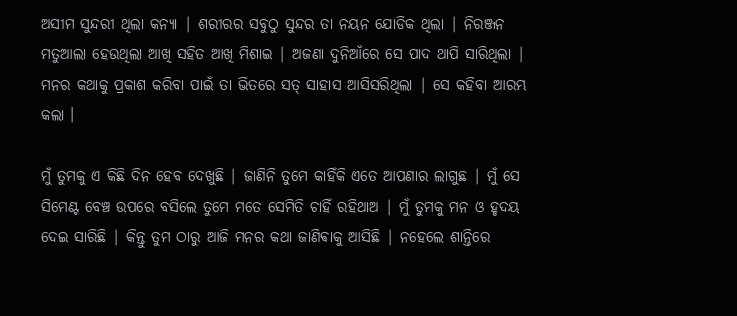ଅସୀମ ସୁନ୍ଦରୀ ଥିଲା କନ୍ୟା | ଶରୀରର ସବୁଠୁ ସୁନ୍ଦର ତା ନୟନ ଯୋଡିକ ଥିଲା | ନିରଞ୍ଜନ ମତୁଆଲା ହେଉଥିଲା ଆଖି ସହିତ ଆଖି ମିଶାଇ | ଅଜଣା ଦୁନିଆଁରେ ସେ ପାଦ ଥାପି ସାରିଥିଲା | ମନର କଥାକୁ ପ୍ରକାଶ କରିବା ପାଇଁ ତା ଭିତରେ ସତ୍ ସାହାସ ଆସିସରିଥିଲା | ସେ କହିବା ଆରମ୍ଭ କଲା ।

ମୁଁ ତୁମକୁ ଏ କିଛି ଦିନ ହେବ ଦେଖୁଛି | ଜାଣିନି ତୁମେ କାହିଁକି ଏତେ ଆପଣାର ଲାଗୁଛ | ମୁଁ ସେ ସିମେଣ୍ଟ ବେଞ୍ଚ ଉପରେ ବସିଲେ ତୁମେ ମତେ ସେମିତି ଚାହିଁ ରହିଥାଅ | ମୁଁ ତୁମକୁ ମନ ଓ ହୃଦୟ ଦେଇ ସାରିଛି | କିନ୍ତୁ ତୁମ ଠାରୁ ଆଜି ମନର କଥା ଜାଣିଵାକୁ ଆସିଛି | ନହେଲେ ଶାନ୍ତିରେ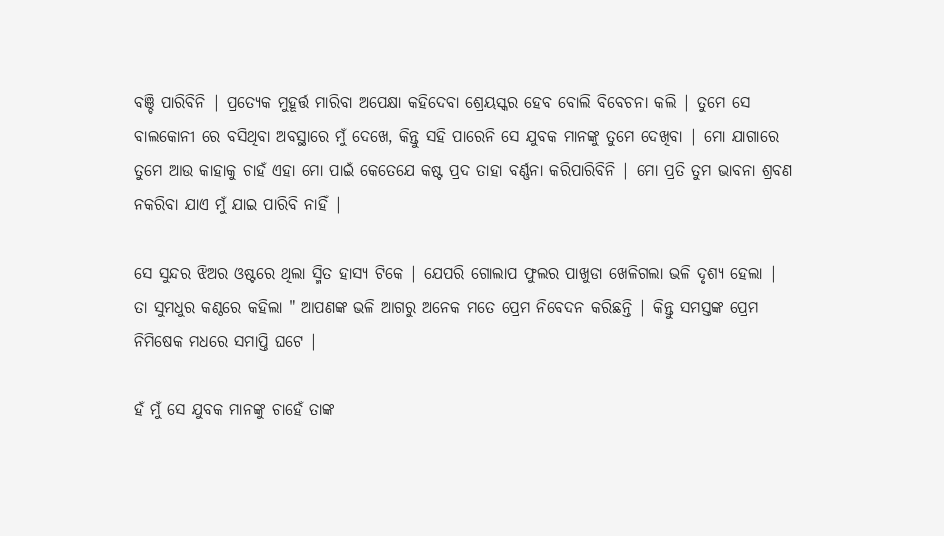ବଞ୍ଚି ପାରିବିନି | ପ୍ରତ୍ୟେକ ମୁହୂର୍ତ୍ତ ମାରିବା ଅପେକ୍ଷା କହିଦେବା ଶ୍ରେୟସ୍କର ହେବ ବୋଲି ବିବେଚନା କଲି | ତୁମେ ସେ ବାଲକୋନୀ ରେ ବସିଥିବା ଅବସ୍ଥାରେ ମୁଁ ଦେଖେ, କିନ୍ତୁ ସହି ପାରେନି ସେ ଯୁବକ ମାନଙ୍କୁ ତୁମେ ଦେଖିବା | ମୋ ଯାଗାରେ ତୁମେ ଆଉ କାହାକୁ ଚାହଁ ଏହା ମୋ ପାଇଁ କେତେଯେ କଷ୍ଟ ପ୍ରଦ ତାହା ବର୍ଣ୍ଣନା କରିପାରିବିନି | ମୋ ପ୍ରତି ତୁମ ଭାବନା ଶ୍ରବଣ ନକରିବା ଯାଏ ମୁଁ ଯାଇ ପାରିବି ନାହିଁ |

ସେ ସୁନ୍ଦର ଝିଅର ଓଷ୍ଟରେ ଥିଲା ସ୍ମିତ ହାସ୍ୟ ଟିକେ | ଯେପରି ଗୋଲାପ ଫୁଲର ପାଖୁଡା ଖେଳିଗଲା ଭଳି ଦୃଶ୍ୟ ହେଲା | ତା ସୁମଧୁର କଣ୍ଠରେ କହିଲା " ଆପଣଙ୍କ ଭଳି ଆଗରୁ ଅନେକ ମତେ ପ୍ରେମ ନିବେଦନ କରିଛନ୍ତି | କିନ୍ତୁ ସମସ୍ତଙ୍କ ପ୍ରେମ ନିମିଷେକ ମଧରେ ସମାପ୍ତି ଘଟେ |

ହଁ ମୁଁ ସେ ଯୁବକ ମାନଙ୍କୁ ଚାହେଁ ତାଙ୍କ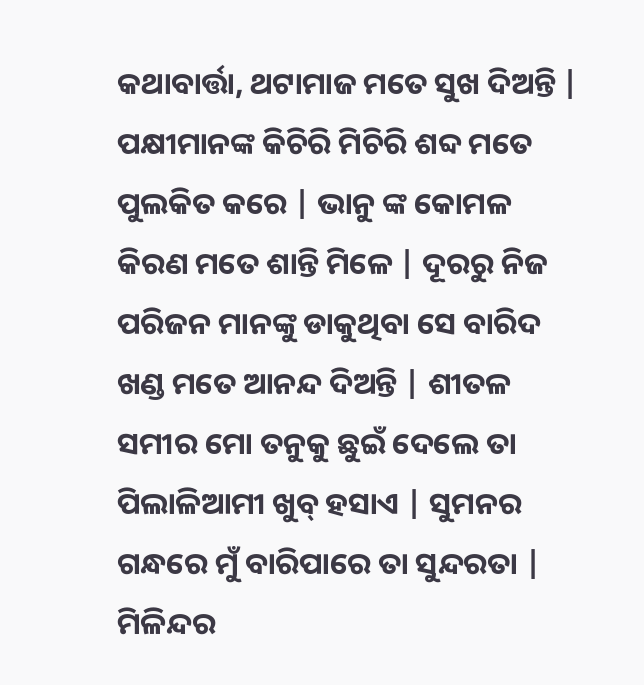କଥାବାର୍ତ୍ତା, ଥଟାମାଜ ମତେ ସୁଖ ଦିଅନ୍ତି | ପକ୍ଷୀମାନଙ୍କ କିଚିରି ମିଚିରି ଶବ୍ଦ ମତେ ପୁଲକିତ କରେ | ଭାନୁ ଙ୍କ କୋମଳ କିରଣ ମତେ ଶାନ୍ତି ମିଳେ | ଦୂରରୁ ନିଜ ପରିଜନ ମାନଙ୍କୁ ଡାକୁଥିବା ସେ ବାରିଦ ଖଣ୍ଡ ମତେ ଆନନ୍ଦ ଦିଅନ୍ତି | ଶୀତଳ ସମୀର ମୋ ତନୁକୁ ଛୁଇଁ ଦେଲେ ତା ପିଲାଳିଆମୀ ଖୁବ୍ ହସାଏ | ସୁମନର ଗନ୍ଧରେ ମୁଁ ବାରିପାରେ ତା ସୁନ୍ଦରତା | ମିଳିନ୍ଦର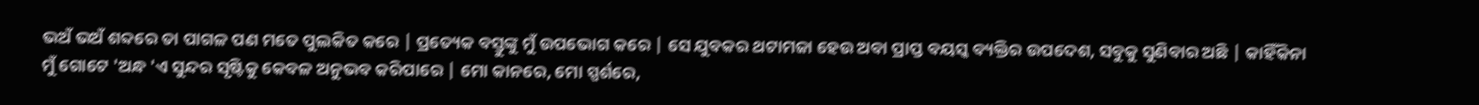ଭଅଁ ଭଅଁ ଶବ୍ଦରେ ତା ପାଗଳ ପଣ ମତେ ପୁଲକିତ କରେ | ପ୍ରତ୍ୟେକ ବସ୍ତୁଙ୍କୁ ମୁଁ ଉପଭୋଗ କରେ | ସେ ଯୁବକର ଥଟାମଜା ହେଉ ଅବା ପ୍ରାପ୍ତ ବୟସ୍କ ବ୍ୟକ୍ତିର ଉପଦେଶ, ସବୁକୁ ସୁଣିବାର ଅଛି | କାହିଁକିନା ମୁଁ ଗୋଟେ 'ଅନ୍ଧ 'ଏ ସୁନ୍ଦର ସୃଷ୍ଟିକୁ କେବଳ ଅନୁଭବ କରିପାରେ | ମୋ କାନରେ, ମୋ ସ୍ପର୍ଶରେ,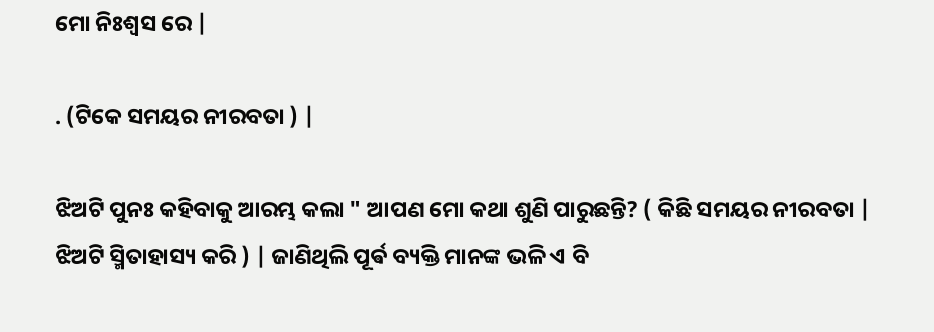ମୋ ନିଃଶ୍ବସ ରେ |

. (ଟିକେ ସମୟର ନୀରବତା ) |

ଝିଅଟି ପୁନଃ କହିବାକୁ ଆରମ୍ଭ କଲା " ଆପଣ ମୋ କଥା ଶୁଣି ପାରୁଛନ୍ତି? ( କିଛି ସମୟର ନୀରବତା | ଝିଅଟି ସ୍ମିତାହାସ୍ୟ କରି ) | ଜାଣିଥିଲି ପୂର୍ଵ ବ୍ୟକ୍ତି ମାନଙ୍କ ଭଳି ଏ ବି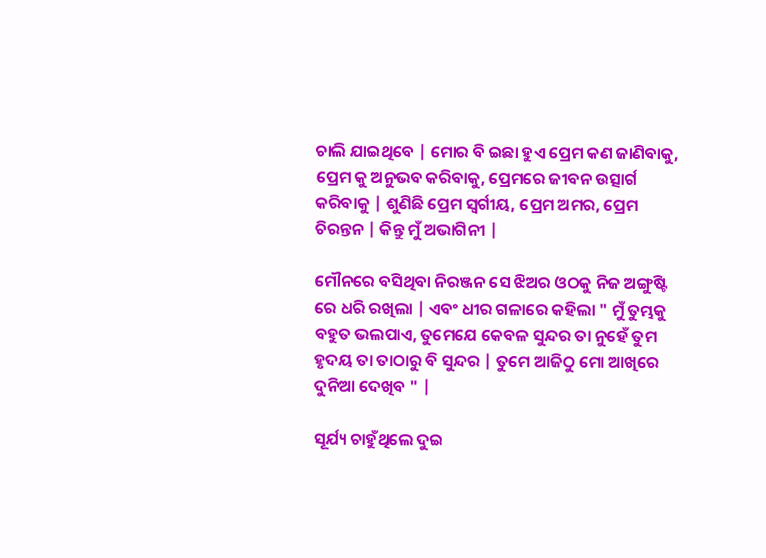ଚାଲି ଯାଇଥିବେ | ମୋର ବି ଇଛା ହୁଏ ପ୍ରେମ କଣ ଜାଣିବାକୁ, ପ୍ରେମ କୁ ଅନୁଭବ କରିବାକୁ, ପ୍ରେମରେ ଜୀବନ ଉତ୍ସାର୍ଗ କରିବାକୁ | ଶୁଣିଛି ପ୍ରେମ ସ୍ୱର୍ଗୀୟ, ପ୍ରେମ ଅମର, ପ୍ରେମ ଚିରନ୍ତନ | କିନ୍ତୁ ମୁଁ ଅଭାଗିନୀ |

ମୌନରେ ବସିଥିବା ନିରଞ୍ଜନ ସେ ଝିଅର ଓଠକୁ ନିଜ ଅଙ୍ଗୁଷ୍ଟି ରେ ଧରି ରଖିଲା | ଏବଂ ଧୀର ଗଳାରେ କହିଲା " ମୁଁ ତୁମ୍ଭକୁ ବହୁତ ଭଲପାଏ, ତୁମେଯେ କେବଳ ସୁନ୍ଦର ତା ନୁହେଁ ତୁମ ହୃଦୟ ତା ତାଠାରୁ ବି ସୁନ୍ଦର | ତୁମେ ଆଜିଠୁ ମୋ ଆଖିରେ ଦୁନିଆ ଦେଖିବ " |

ସୂର୍ଯ୍ୟ ଚାହୁଁଥିଲେ ଦୁଇ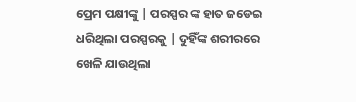ପ୍ରେମ ପକ୍ଷୀଙ୍କୁ | ପରସ୍ପର ଙ୍କ ହାତ ଜଡେଇ ଧରିଥିଲା ପରସ୍ପରକୁ | ଦୁହିଁଙ୍କ ଶରୀରରେ ଖେଳି ଯାଉଥିଲା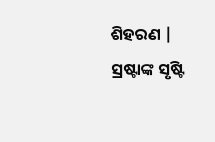ଶିହରଣ | ସ୍ରଷ୍ଟାଙ୍କ ସୃଷ୍ଟି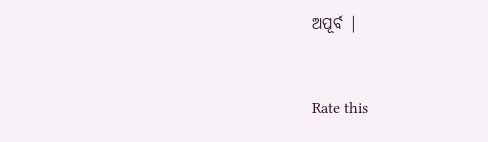ଅପୂର୍ବ |


Rate this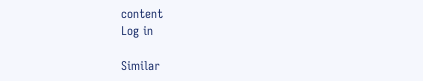content
Log in

Similar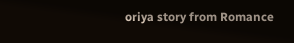oriya story from Romance